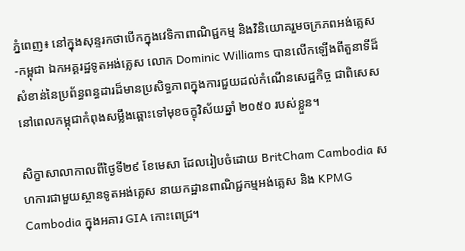ភ្នំពេញ៖ នៅក្នុងសុន្ទរកថាបើកក្នុងវេទិកាពាណិជ្ជកម្ម និងវិនិយោគរួមចក្រភពអង់គ្លេស-កម្ពុជា ឯកអគ្គរដ្ឋទូតអង់គ្លេស លោក Dominic Williams បានលើកឡើងពីតួនាទីដ៏សំខាន់នៃប្រព័ន្ធពន្ធដារដ៏មានប្រសិទ្ធភាពក្នុងការជួយដល់កំណើនសេដ្ឋកិច្ច ជាពិសេសនៅពេលកម្ពុជាកំពុងសម្លឹងឆ្ពោះទៅមុខចក្ខុវិស័យឆ្នាំ ២០៥០ របស់ខ្លួន។

សិក្ខាសាលាកាលពីថ្ងៃទី២៩ ខែមេសា ដែលរៀបចំដោយ BritCham Cambodia សហការជាមួយស្ថានទូតអង់គ្លេស នាយកដ្ឋានពាណិជ្ជកម្មអង់គ្លេស និង KPMG Cambodia ក្នុងអគារ GIA កោះពេជ្រ។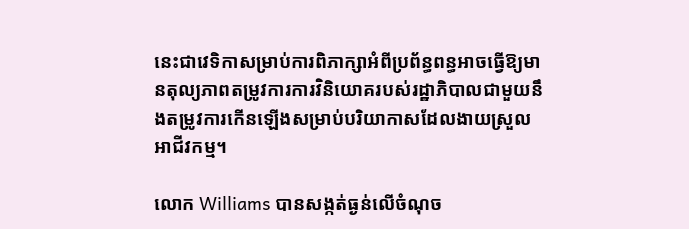នេះជាវេទិកាសម្រាប់ការពិភាក្សាអំពីប្រព័ន្ធពន្ធអាចធ្វើឱ្យមានតុល្យភាពតម្រូវការការវិនិយោគរបស់រដ្ឋាភិបាលជាមួយនឹងតម្រូវការកើនឡើងសម្រាប់បរិយាកាសដែលងាយស្រួលអាជីវកម្ម។

លោក Williams បានសង្កត់ធ្ងន់លើចំណុច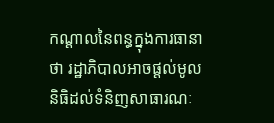កណ្តាលនៃពន្ធក្នុងការធានាថា រដ្ឋាភិបាលអាចផ្តល់មូលនិធិដល់ទំនិញសាធារណៈ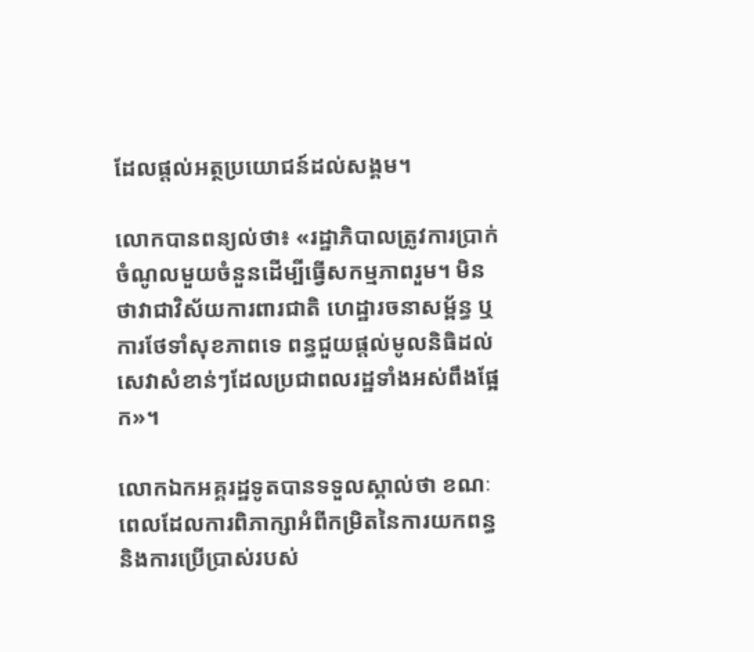ដែលផ្តល់អត្ថប្រយោជន៍ដល់សង្គម។

លោកបានពន្យល់ថា៖ «រដ្ឋាភិបាលត្រូវការប្រាក់ចំណូលមួយចំនួនដើម្បីធ្វើសកម្មភាពរួម។ មិនថាវាជាវិស័យការពារជាតិ ហេដ្ឋារចនាសម្ព័ន្ធ ឬការថែទាំសុខភាពទេ ពន្ធជួយផ្តល់មូលនិធិដល់សេវាសំខាន់ៗដែលប្រជាពលរដ្ឋទាំងអស់ពឹងផ្អែក»។

លោកឯកអគ្គរដ្ឋទូតបានទទួលស្គាល់ថា ខណៈពេលដែលការពិភាក្សាអំពីកម្រិតនៃការយកពន្ធ និងការប្រើប្រាស់របស់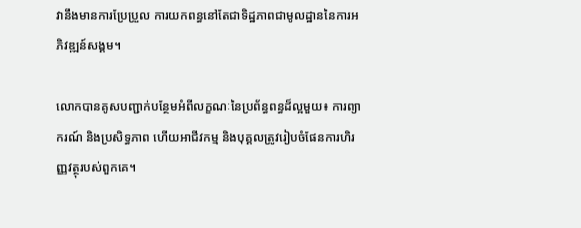វានឹងមានការប្រែប្រួល ការយកពន្ធនៅតែជាទិដ្ឋភាពជាមូលដ្ឋាននៃការអភិវឌ្ឍន៍សង្គម។

លោកបានគូសបញ្ជាក់បន្ថែមអំពីលក្ខណៈនៃប្រព័ន្ធពន្ធដ៏ល្អមួយ៖ ការព្យាករណ៍ និងប្រសិទ្ធភាព ហើយអាជីវកម្ម និងបុគ្គលត្រូវរៀបចំផែនការហិរញ្ញវត្ថុរបស់ពួកគេ។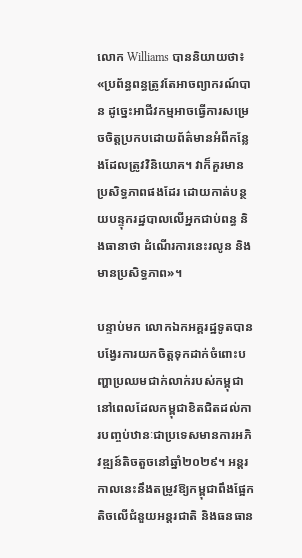លោក Williams បាននិយាយថា៖ «ប្រព័ន្ធពន្ធត្រូវតែអាចព្យាករណ៍បាន ដូច្នេះអាជីវកម្មអាចធ្វើការសម្រេចចិត្តប្រកបដោយព័ត៌មានអំពីកន្លែងដែលត្រូវវិនិយោគ។ វាក៏គួរមានប្រសិទ្ធភាពផងដែរ ដោយកាត់បន្ថយបន្ទុករដ្ឋបាលលើអ្នកជាប់ពន្ធ និងធានាថា ដំណើរការនេះរលូន និងមានប្រសិទ្ធភាព»។

បន្ទាប់មក លោកឯកអគ្គរដ្ឋទូតបានបង្វែរការយកចិត្តទុកដាក់ចំពោះបញ្ហាប្រឈមជាក់លាក់របស់កម្ពុជា នៅពេលដែលកម្ពុជាខិតជិតដល់ការបញ្ចប់ឋានៈជាប្រទេសមានការអភិវឌ្ឍន៍តិចតួចនៅឆ្នាំ២០២៩។ អន្តរកាលនេះនឹងតម្រូវឱ្យកម្ពុជាពឹងផ្អែកតិចលើជំនួយអន្តរជាតិ និងធនធាន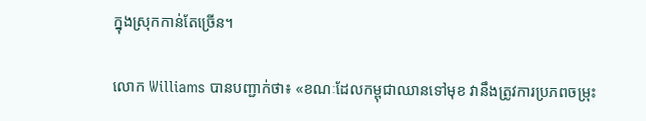ក្នុងស្រុកកាន់តែច្រើន។

លោក Williams បានបញ្ជាក់ថា៖ «ខណៈដែលកម្ពុជាឈានទៅមុខ វានឹងត្រូវការប្រភពចម្រុះ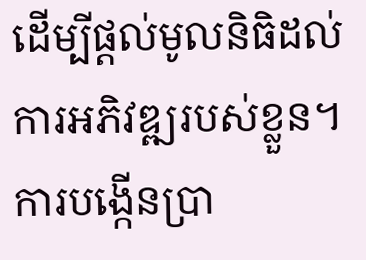ដើម្បីផ្តល់មូលនិធិដល់ការអភិវឌ្ឍរបស់ខ្លួន។ ការបង្កើនប្រា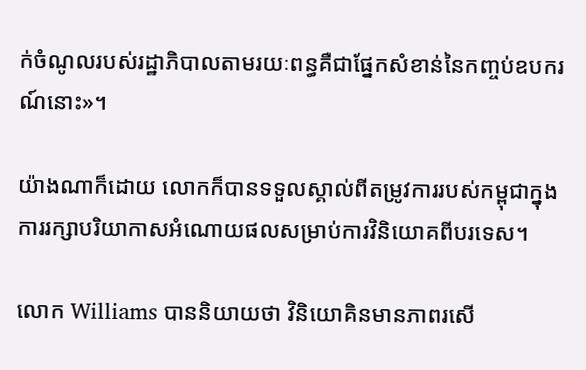ក់ចំណូលរបស់រដ្ឋាភិបាលតាមរយៈពន្ធគឺជាផ្នែកសំខាន់នៃកញ្ចប់ឧបករណ៍នោះ»។

យ៉ាងណាក៏ដោយ លោកក៏បានទទួលស្គាល់ពីតម្រូវការរបស់កម្ពុជាក្នុងការរក្សាបរិយាកាសអំណោយផលសម្រាប់ការវិនិយោគពីបរទេស។

លោក Williams បាននិយាយថា វិនិយោគិនមានភាពរសើ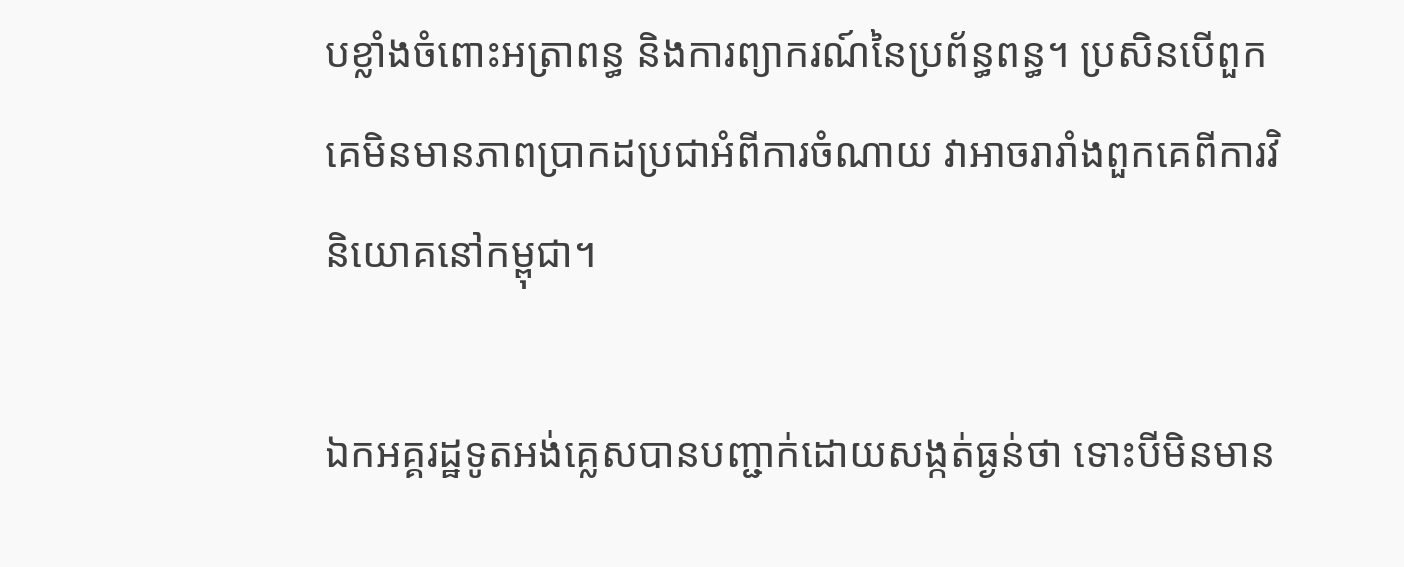បខ្លាំងចំពោះអត្រាពន្ធ និងការព្យាករណ៍នៃប្រព័ន្ធពន្ធ។ ប្រសិនបើពួកគេមិនមានភាពប្រាកដប្រជាអំពីការចំណាយ វាអាចរារាំងពួកគេពីការវិនិយោគនៅកម្ពុជា។

ឯកអគ្គរដ្ឋទូតអង់គ្លេសបានបញ្ជាក់ដោយសង្កត់ធ្ងន់ថា ទោះបីមិនមាន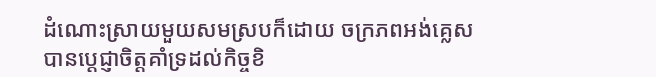ដំណោះស្រាយមួយសមស្របក៏ដោយ ចក្រភពអង់គ្លេសបានប្តេជ្ញាចិត្តគាំទ្រដល់កិច្ចខិ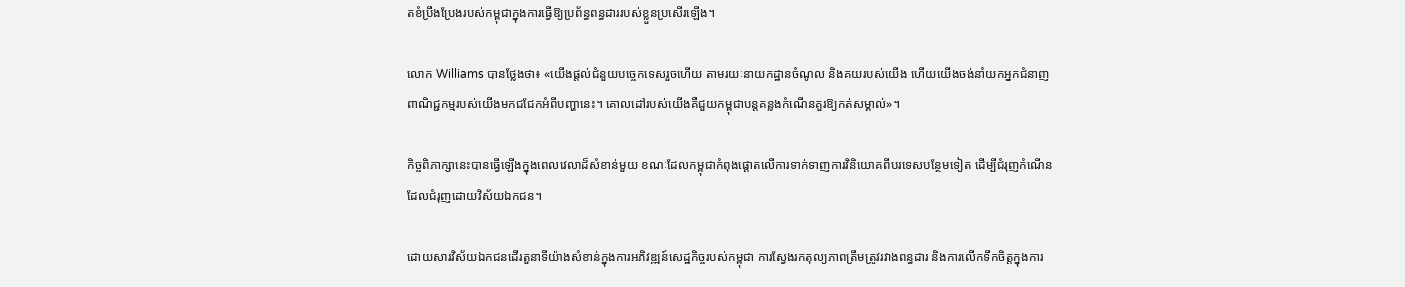តខំប្រឹងប្រែងរបស់កម្ពុជាក្នុងការធ្វើឱ្យប្រព័ន្ធពន្ធដាររបស់ខ្លួនប្រសើរឡើង។

លោក Williams បានថ្លែងថា៖ «យើងផ្តល់ជំនួយបច្ចេកទេសរួចហើយ តាមរយៈនាយកដ្ឋានចំណូល និងគយរបស់យើង ហើយយើងចង់នាំយកអ្នកជំនាញពាណិជ្ជកម្មរបស់យើងមកជជែកអំពីបញ្ហានេះ។ គោលដៅរបស់យើងគឺជួយកម្ពុជាបន្តគន្លងកំណើនគួរឱ្យកត់សម្គាល់»។

កិច្ចពិភាក្សានេះបានធ្វើឡើងក្នុងពេលវេលាដ៏សំខាន់មួយ ខណៈដែលកម្ពុជាកំពុងផ្តោតលើការទាក់ទាញការវិនិយោគពីបរទេសបន្ថែមទៀត ដើម្បីជំរុញកំណើនដែលជំរុញដោយវិស័យឯកជន។

ដោយសារវិស័យឯកជនដើរតួនាទីយ៉ាងសំខាន់ក្នុងការអភិវឌ្ឍន៍សេដ្ឋកិច្ចរបស់កម្ពុជា ការស្វែងរកតុល្យភាពត្រឹមត្រូវរវាងពន្ធដារ និងការលើកទឹកចិត្តក្នុងការ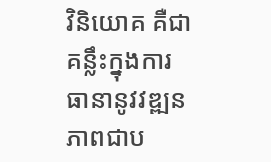វិនិយោគ គឺជាគន្លឹះក្នុងការធានានូវវឌ្ឍនភាពជាប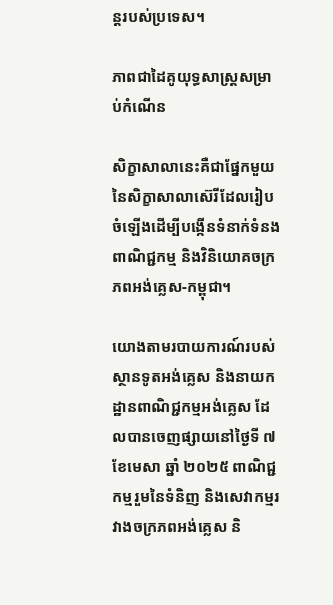ន្តរបស់ប្រទេស។

ភាពជាដៃគូយុទ្ធសាស្ត្រសម្រាប់កំណើន

សិក្ខាសាលានេះគឺជាផ្នែកមួយនៃសិក្ខាសាលាស៊េរីដែលរៀបចំឡើងដើម្បីបង្កើនទំនាក់ទំនងពាណិជ្ជកម្ម និងវិនិយោគចក្រភពអង់គ្លេស-កម្ពុជា។

យោងតាមរបាយការណ៍របស់ស្ថានទូតអង់គ្លេស និងនាយកដ្ឋានពាណិជ្ជកម្មអង់គ្លេស ដែលបានចេញផ្សាយនៅថ្ងៃទី ៧ ខែមេសា ឆ្នាំ ២០២៥ ពាណិជ្ជកម្មរួមនៃទំនិញ និងសេវាកម្មរវាងចក្រភពអង់គ្លេស និ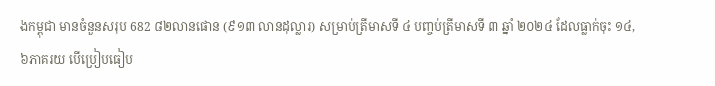ងកម្ពុជា មានចំនួនសរុប 682 ៨២លានផោន (៩១៣ លានដុល្លារ) សម្រាប់ត្រីមាសទី ៤ បញ្ចប់ត្រីមាសទី ៣ ឆ្នាំ ២០២៤ ដែលធ្លាក់ចុះ ១៤,៦ភាគរយ បើប្រៀបធៀប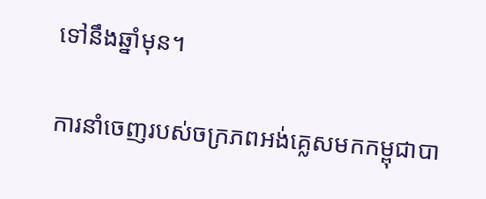ទៅនឹងឆ្នាំមុន។

ការនាំចេញរបស់ចក្រភពអង់គ្លេសមកកម្ពុជាបា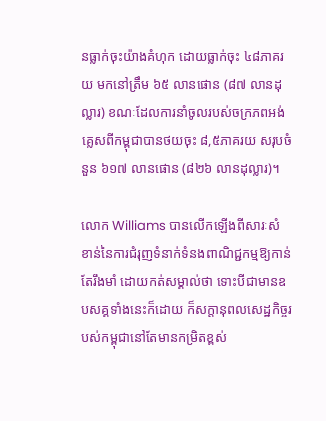នធ្លាក់ចុះយ៉ាងគំហុក ដោយធ្លាក់ចុះ ៤៨ភាគរយ មកនៅត្រឹម ៦៥ លានផោន (៨៧ លានដុល្លារ) ខណៈដែលការនាំចូលរបស់ចក្រភពអង់គ្លេសពីកម្ពុជាបានថយចុះ ៨,៥ភាគរយ សរុបចំនួន ៦១៧ លានផោន (៨២៦ លានដុល្លារ)។

លោក Williams បានលើកឡើងពីសារៈសំខាន់នៃការជំរុញទំនាក់ទំនងពាណិជ្ជកម្មឱ្យកាន់តែរឹងមាំ ដោយកត់សម្គាល់ថា ទោះបីជាមានឧបសគ្គទាំងនេះក៏ដោយ ក៏សក្តានុពលសេដ្ឋកិច្ចរបស់កម្ពុជានៅតែមានកម្រិតខ្ពស់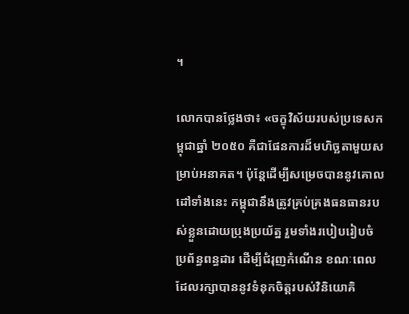។

លោកបានថ្លែងថា៖ «ចក្ខុវិស័យរបស់ប្រទេសកម្ពុជាឆ្នាំ ២០៥០ គឺជាផែនការដ៏មហិច្ឆតាមួយសម្រាប់អនាគត។ ប៉ុន្តែដើម្បីសម្រេចបាននូវគោលដៅទាំងនេះ កម្ពុជានឹងត្រូវគ្រប់គ្រងធនធានរបស់ខ្លួនដោយប្រុងប្រយ័ត្ន រួមទាំងរបៀបរៀបចំប្រព័ន្ធពន្ធដារ ដើម្បីជំរុញកំណើន ខណៈពេលដែលរក្សាបាននូវទំនុកចិត្តរបស់វិនិយោគិ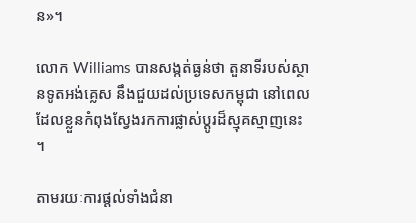ន»។

លោក Williams បានសង្កត់ធ្ងន់ថា តួនាទីរបស់ស្ថានទូតអង់គ្លេស នឹងជួយដល់ប្រទេសកម្ពុជា នៅពេលដែលខ្លួនកំពុងស្វែងរកការផ្លាស់ប្តូរដ៏ស្មុគស្មាញនេះ។

តាមរយៈការផ្តល់ទាំងជំនា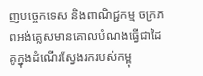ញបច្ចេកទេស និងពាណិជ្ជកម្ម ចក្រភពអង់គ្លេសមានគោលបំណងធ្វើជាដៃគូក្នុងដំណើរស្វែងរករបស់កម្ពុ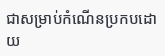ជាសម្រាប់កំណើនប្រកបដោយ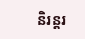និរន្តរ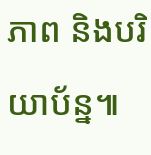ភាព និងបរិយាប័ន្ន៕